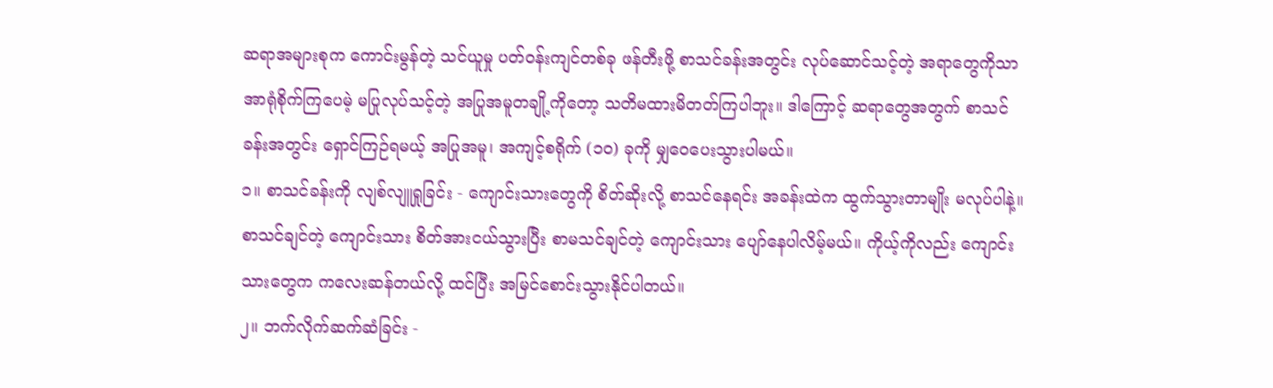ဆရာအများစုက ကောင်းမွန်တဲ့ သင်ယူမှု ပတ်ဝန်းကျင်တစ်ခု ဖန်တီးဖို့ စာသင်ခန်းအတွင်း လုပ်ဆောင်သင့်တဲ့ အရာတွေကိုသာ အာရုံစိုက်ကြပေမဲ့ မပြုလုပ်သင့်တဲ့ အပြုအမူတချို့ကိုတော့ သတိမထားမိတတ်ကြပါဘူး။ ဒါကြောင့် ဆရာတွေအတွက် စာသင်ခန်းအတွင်း ရှောင်ကြဉ်ရမယ့် အပြုအမူ၊ အကျင့်စရိုက် (၁၀) ခုကို မျှဝေပေးသွားပါမယ်။
၁။ စာသင်ခန်းကို လျစ်လျူရှုခြင်း - ကျောင်းသားတွေကို စိတ်ဆိုးလို့ စာသင်နေရင်း အခန်းထဲက ထွက်သွားတာမျိုး မလုပ်ပါနဲ့။ စာသင်ချင်တဲ့ ကျောင်းသား စိတ်အားငယ်သွားပြီး စာမသင်ချင်တဲ့ ကျောင်းသား ပျော်နေပါလိမ့်မယ်။ ကိုယ့်ကိုလည်း ကျောင်းသားတွေက ကလေးဆန်တယ်လို့ ထင်ပြီး အမြင်စောင်းသွားနိုင်ပါတယ်။
၂။ ဘက်လိုက်ဆက်ဆံခြင်း -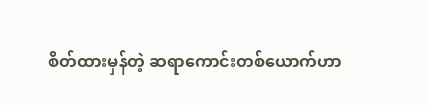စိတ်ထားမှန်တဲ့ ဆရာကောင်းတစ်ယောက်ဟာ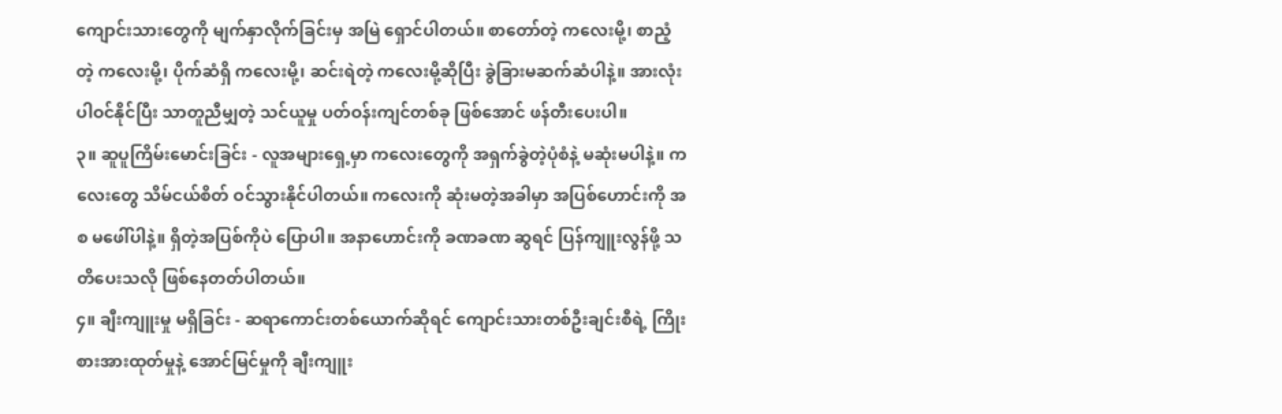ကျောင်းသားတွေကို မျက်နှာလိုက်ခြင်းမှ အမြဲ ရှောင်ပါတယ်။ စာတော်တဲ့ ကလေးမို့၊ စာညံ့တဲ့ ကလေးမို့၊ ပိုက်ဆံရှိ ကလေးမို့၊ ဆင်းရဲတဲ့ ကလေးမို့ဆိုပြီး ခွဲခြားမဆက်ဆံပါနဲ့။ အားလုံးပါဝင်နိုင်ပြီး သာတူညီမျှတဲ့ သင်ယူမှု ပတ်ဝန်းကျင်တစ်ခု ဖြစ်အောင် ဖန်တီးပေးပါ။
၃။ ဆူပူကြိမ်းမောင်းခြင်း - လူအများရှေ့မှာ ကလေးတွေကို အရှက်ခွဲတဲ့ပုံစံနဲ့ မဆုံးမပါနဲ့။ ကလေးတွေ သိမ်ငယ်စိတ် ဝင်သွားနိုင်ပါတယ်။ ကလေးကို ဆုံးမတဲ့အခါမှာ အပြစ်ဟောင်းကို အစ မဖေါ်ပါနဲ့။ ရှိတဲ့အပြစ်ကိုပဲ ပြောပါ။ အနာဟောင်းကို ခဏခဏ ဆွရင် ပြန်ကျူးလွန်ဖို့ သတိပေးသလို ဖြစ်နေတတ်ပါတယ်။
၄။ ချီးကျူးမှု မရှိခြင်း - ဆရာကောင်းတစ်ယောက်ဆိုရင် ကျောင်းသားတစ်ဦးချင်းစီရဲ့ ကြိုးစားအားထုတ်မှုနဲ့ အောင်မြင်မှုကို ချီးကျူး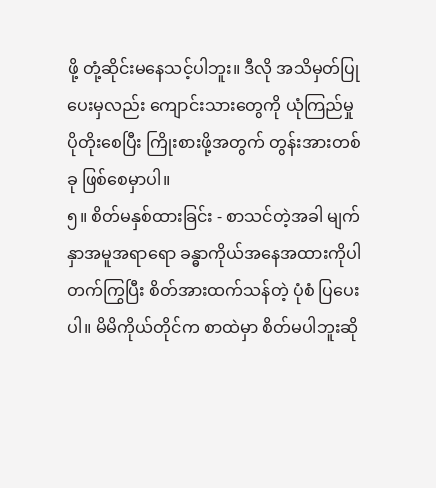ဖို့ တုံ့ဆိုင်းမနေသင့်ပါဘူး။ ဒီလို အသိမှတ်ပြုပေးမှလည်း ကျောင်းသားတွေကို ယုံကြည်မှု ပိုတိုးစေပြီး ကြိုးစားဖို့အတွက် တွန်းအားတစ်ခု ဖြစ်စေမှာပါ။
၅။ စိတ်မနှစ်ထားခြင်း - စာသင်တဲ့အခါ မျက်နှာအမူအရာရော ခန္ဓာကိုယ်အနေအထားကိုပါ တက်ကြွပြီး စိတ်အားထက်သန်တဲ့ ပုံစံ ပြပေးပါ။ မိမိကိုယ်တိုင်က စာထဲမှာ စိတ်မပါဘူးဆို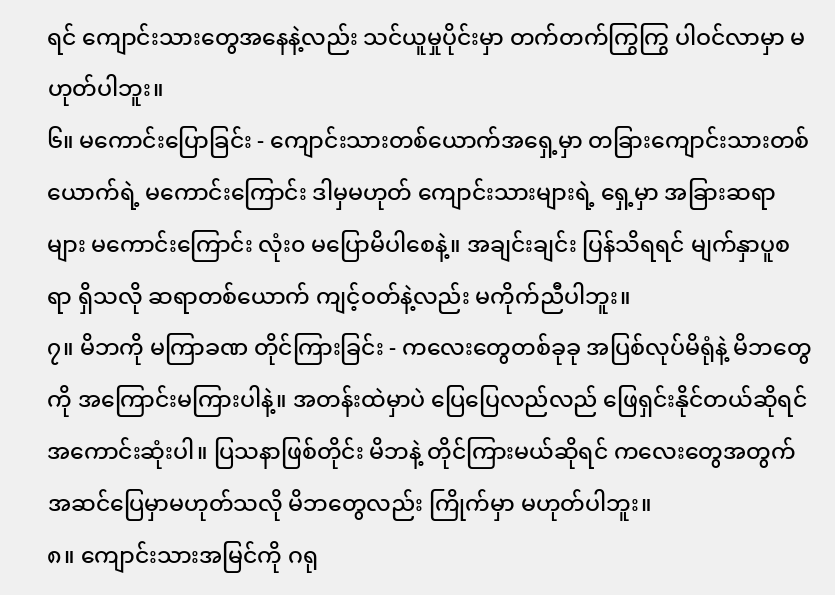ရင် ကျောင်းသားတွေအနေနဲ့လည်း သင်ယူမှုပိုင်းမှာ တက်တက်ကြွကြွ ပါဝင်လာမှာ မဟုတ်ပါဘူး။
၆။ မကောင်းပြောခြင်း - ကျောင်းသားတစ်ယောက်အရှေ့မှာ တခြားကျောင်းသားတစ်ယောက်ရဲ့ မကောင်းကြောင်း ဒါမှမဟုတ် ကျောင်းသားများရဲ့ ရှေ့မှာ အခြားဆရာများ မကောင်းကြောင်း လုံး၀ မပြောမိပါစေနဲ့။ အချင်းချင်း ပြန်သိရရင် မျက်နှာပူစရာ ရှိသလို ဆရာတစ်ယောက် ကျင့်ဝတ်နဲ့လည်း မကိုက်ညီပါဘူး။
၇။ မိဘကို မကြာခဏ တိုင်ကြားခြင်း - ကလေးတွေတစ်ခုခု အပြစ်လုပ်မိရုံနဲ့ မိဘတွေကို အကြောင်းမကြားပါနဲ့။ အတန်းထဲမှာပဲ ပြေပြေလည်လည် ဖြေရှင်းနိုင်တယ်ဆိုရင် အကောင်းဆုံးပါ။ ပြသနာဖြစ်တိုင်း မိဘနဲ့ တိုင်ကြားမယ်ဆိုရင် ကလေးတွေအတွက် အဆင်ပြေမှာမဟုတ်သလို မိဘတွေလည်း ကြိုက်မှာ မဟုတ်ပါဘူး။
၈။ ကျောင်းသားအမြင်ကို ဂရု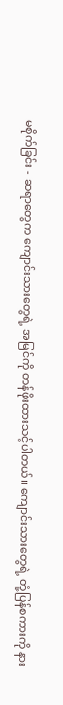မစိုက်ခြင်း - ဆရာတွေက ကျောင်းသားတွေရဲ့ အမြင်ကို တန်ဖိုးထားသင့်ပါတယ်။ ကျောင်းသားတွေရဲ့ တုံ့ပြန်စကားကို နား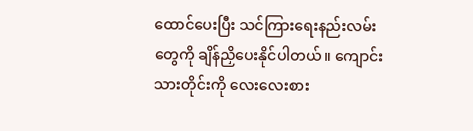ထောင်ပေးပြီး သင်ကြားရေးနည်းလမ်းတွေကို ချိန်ညှိပေးနိုင်ပါတယ်။ ကျောင်းသားတိုင်းကို လေးလေးစား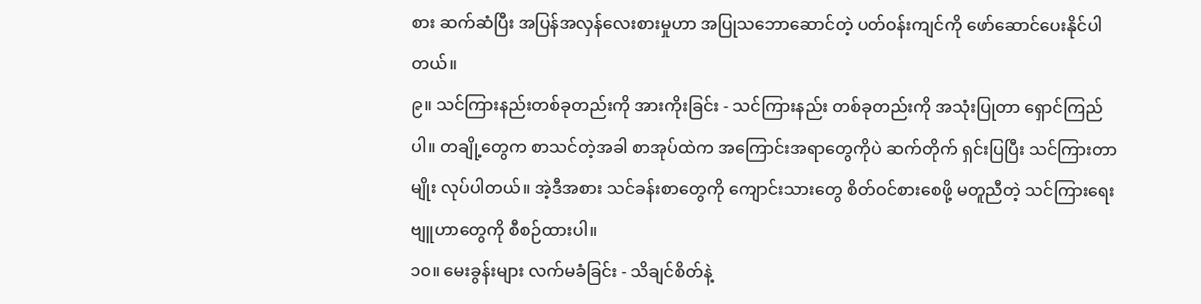စား ဆက်ဆံပြီး အပြန်အလှန်လေးစားမှုဟာ အပြုသဘောဆောင်တဲ့ ပတ်ဝန်းကျင်ကို ဖော်ဆောင်ပေးနိုင်ပါတယ်။
၉။ သင်ကြားနည်းတစ်ခုတည်းကို အားကိုးခြင်း - သင်ကြားနည်း တစ်ခုတည်းကို အသုံးပြုတာ ရှောင်ကြည်ပါ။ တချို့တွေက စာသင်တဲ့အခါ စာအုပ်ထဲက အကြောင်းအရာတွေကိုပဲ ဆက်တိုက် ရှင်းပြပြီး သင်ကြားတာမျိုး လုပ်ပါတယ်။ အဲ့ဒီအစား သင်ခန်းစာတွေကို ကျောင်းသားတွေ စိတ်ဝင်စားစေဖို့ မတူညီတဲ့ သင်ကြားရေးဗျူဟာတွေကို စီစဉ်ထားပါ။
၁၀။ မေးခွန်းများ လက်မခံခြင်း - သိချင်စိတ်နဲ့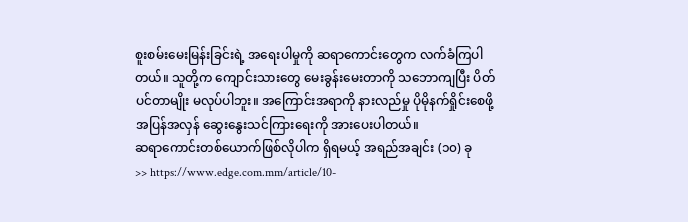စူးစမ်းမေးမြန်းခြင်းရဲ့ အရေးပါမှုကို ဆရာကောင်းတွေက လက်ခံကြပါတယ်။ သူတို့က ကျောင်းသားတွေ မေးခွန်းမေးတာကို သဘောကျပြီး ပိတ်ပင်တာမျိုး မလုပ်ပါဘူး။ အကြောင်းအရာကို နားလည်မှု ပိုမိုနက်ရှိုင်းစေဖို့ အပြန်အလှန် ဆွေးနွေးသင်ကြားရေးကို အားပေးပါတယ်။
ဆရာကောင်းတစ်ယောက်ဖြစ်လိုပါက ရှိရမယ့် အရည်အချင်း (၁၀) ခု
>> https://www.edge.com.mm/article/10-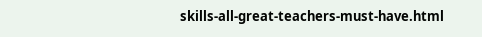skills-all-great-teachers-must-have.html